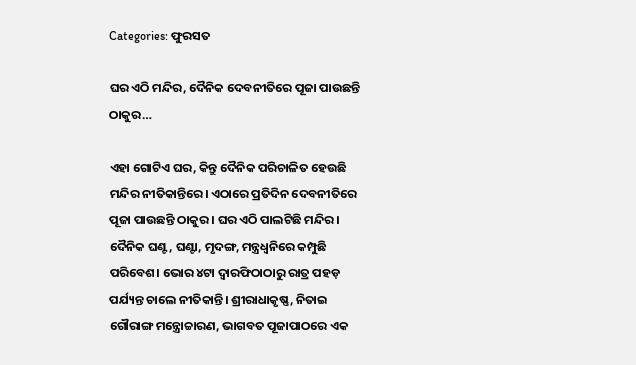Categories: ଫୁରସତ

ଘର ଏଠି ମନ୍ଦିର, ଦୈନିକ ଦେବନୀତିରେ ପୂଜା ପାଉଛନ୍ତି ଠାକୁର…

ଏହା ଗୋଟିଏ ଘର, କିନ୍ତୁ ଦୈନିକ ପରିଚାଳିତ ହେଉଛି ମନ୍ଦିର ନୀତିକାନ୍ତିରେ। ଏଠାରେ ପ୍ରତିଦିନ ଦେବନୀତିରେ ପୂଜା ପାଉଛନ୍ତି ଠାକୁର। ଘର ଏଠି ପାଲଟିଛି ମନ୍ଦିର। ଦୈନିକ ଘଣ୍ଟ, ଘଣ୍ଟା, ମୃଦଙ୍ଗ, ମନ୍ତ୍ରଧ୍ୱନିରେ କମ୍ପୁଛି ପରିବେଶ। ଭୋର ୪ଟା ଦ୍ୱାରଫିଠାଠାରୁ ରାତ୍ର ପହଡ଼ ପର୍ଯ୍ୟନ୍ତ ଚାଲେ ନୀତିକାନ୍ତି। ଶ୍ରୀରାଧାକୃଷ୍ଣ, ନିତାଇ ଗୌରାଙ୍ଗ ମନ୍ତ୍ରୋଚ୍ଚାରଣ, ଭାଗବତ ପୂଜାପାଠରେ ଏକ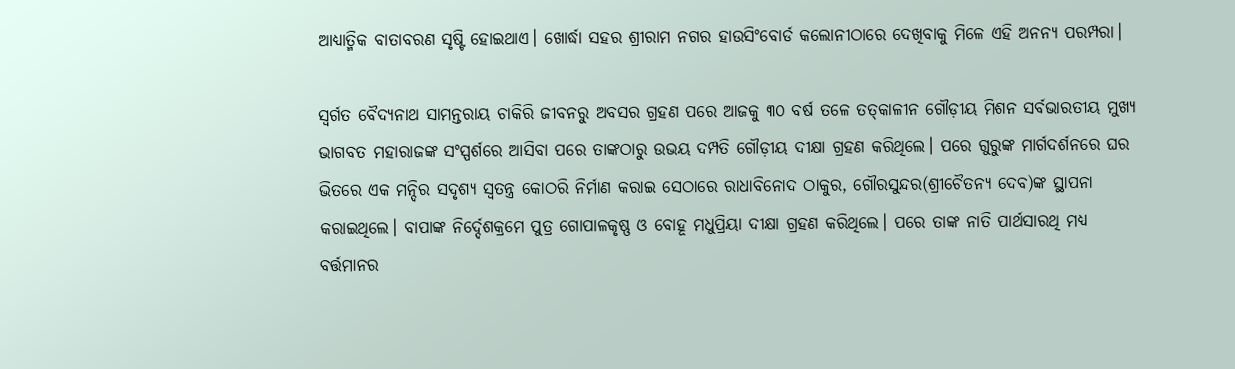ଆଧ୍ୟାତ୍ମିକ ବାତାବରଣ ସୃଷ୍ଟି ହୋଇଥାଏ। ଖୋର୍ଦ୍ଧା ସହର ଶ୍ରୀରାମ ନଗର ହାଉସିଂବୋର୍ଡ କଲୋନୀଠାରେ ଦେଖିବାକୁ ମିଳେ ଏହି ଅନନ୍ୟ ପରମ୍ପରା।

ସ୍ବର୍ଗତ ବୈଦ୍ୟନାଥ ସାମନ୍ତରାୟ ଚାକିରି ଜୀବନରୁ ଅବସର ଗ୍ରହଣ ପରେ ଆଜକୁ ୩୦ ବର୍ଷ ତଳେ ତତ୍‌କାଳୀନ ଗୌଡ଼ୀୟ ମିଶନ ସର୍ବଭାରତୀୟ ମୁଖ୍ୟ ଭାଗବତ ମହାରାଜଙ୍କ ସଂସ୍ପର୍ଶରେ ଆସିବା ପରେ ତାଙ୍କଠାରୁ ଉଭୟ ଦମ୍ପତି ଗୌଡ଼ୀୟ ଦୀକ୍ଷା ଗ୍ରହଣ କରିଥିଲେ। ପରେ ଗୁରୁଙ୍କ ମାର୍ଗଦର୍ଶନରେ ଘର ଭିତରେ ଏକ ମନ୍ଦିର ସଦୃଶ୍ୟ ସ୍ବତନ୍ତ୍ର କୋଠରି ନିର୍ମାଣ କରାଇ ସେଠାରେ ରାଧାବିନୋଦ ଠାକୁର, ଗୌରସୁନ୍ଦର(ଶ୍ରୀଚୈତନ୍ୟ ଦେବ)ଙ୍କ ସ୍ଥାପନା କରାଇଥିଲେ। ବାପାଙ୍କ ନିର୍ଦ୍ଦେଶକ୍ରମେ ପୁତ୍ର ଗୋପାଳକୃଷ୍ଣ ଓ ବୋହୂ ମଧୁପ୍ରିୟା ଦୀକ୍ଷା ଗ୍ରହଣ କରିଥିଲେ। ପରେ ତାଙ୍କ ନାତି ପାର୍ଥସାରଥି ମଧ୍ୟ ବର୍ତ୍ତମାନର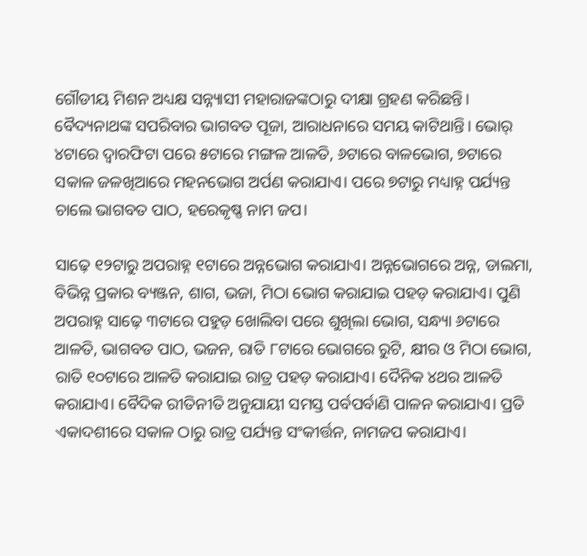ଗୌଡୀୟ ମିଶନ ଅଧ୍ୟକ୍ଷ ସନ୍ନ୍ୟାସୀ ମହାରାଜଙ୍କଠାରୁ ଦୀକ୍ଷା ଗ୍ରହଣ କରିଛନ୍ତି। ବୈଦ୍ୟନାଥଙ୍କ ସପରିବାର ଭାଗବତ ପୂଜା, ଆରାଧନାରେ ସମୟ କାଟିଥାନ୍ତି। ଭୋର୍‌ ୪ଟାରେ ଦ୍ୱାରଫିଟା ପରେ ୫ଟାରେ ମଙ୍ଗଳ ଆଳତି, ୬ଟାରେ ବାଳଭୋଗ, ୭ଟାରେ ସକାଳ ଜଳଖିଆରେ ମହନଭୋଗ ଅର୍ପଣ କରାଯାଏ। ପରେ ୭ଟାରୁ ମଧ୍ୟାହ୍ନ ପର୍ଯ୍ୟନ୍ତ ଚାଲେ ଭାଗବତ ପାଠ, ହରେକୃଷ୍ଣ ନାମ ଜପ।

ସାଢ଼େ ୧୨ଟାରୁ ଅପରାହ୍ନ ୧ଟାରେ ଅନ୍ନଭୋଗ କରାଯାଏ। ଅନ୍ନଭୋଗରେ ଅନ୍ନ, ଡାଲମା, ବିଭିନ୍ନ ପ୍ରକାର ବ୍ୟଞ୍ଜନ, ଶାଗ, ଭଜା, ମିଠା ଭୋଗ କରାଯାଇ ପହଡ଼ କରାଯାଏ। ପୁଣି ଅପରାହ୍ନ ସାଢ଼େ ୩ଟାରେ ପହୁଡ଼ ଖୋଲିବା ପରେ ଶୁଖିଲା ଭୋଗ, ସନ୍ଧ୍ୟା ୬ଟାରେ ଆଳତି, ଭାଗବତ ପାଠ, ଭଜନ, ରାତି ୮ଟାରେ ଭୋଗରେ ରୁଟି, କ୍ଷୀର ଓ ମିଠା ଭୋଗ, ରାତି ୧୦ଟାରେ ଆଳତି କରାଯାଇ ରାତ୍ର ପହଡ଼ କରାଯାଏ। ଦୈନିକ ୪ଥର ଆଳତି କରାଯାଏ। ବୈଦିକ ରୀତିନୀତି ଅନୁଯାୟୀ ସମସ୍ତ ପର୍ବପର୍ବାଣି ପାଳନ କରାଯାଏ। ପ୍ରତି ଏକାଦଶୀରେ ସକାଳ ଠାରୁ ରାତ୍ର ପର୍ଯ୍ୟନ୍ତ ସଂକୀର୍ତ୍ତନ, ନାମଜପ କରାଯାଏ।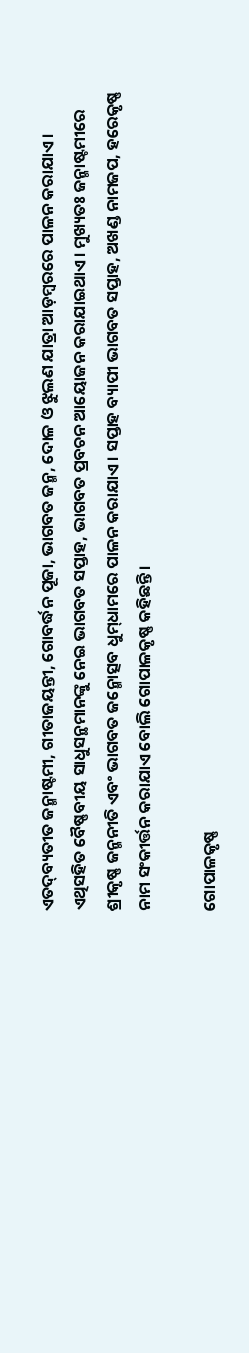ଏତଦ୍‌ବ୍ୟତୀତ ଜନ୍ମାଷ୍ଟମୀ, ଗୀତାଜୟନ୍ତୀ, ଗୋବର୍ଦ୍ଧନ ପୂଜା, ଭାଗବତ ଜନ୍ମ, ଦୋଳ ଓ ଝୁଲଣ ଯାତ୍ରା ଆଡ଼ମ୍ବରରେ ପାଳନ କରାଯାଏ। ଏଥିସହିତ ବୈଷ୍ଣବୀୟ ସାଧୁସନ୍ଥମାନଙ୍କୁ ନେଇ ଭାଗବତ ସପ୍ତାହ, ଭାଗବତ ପ୍ରବଚନ ଆୟୋଜନ କରାଯାଇଥାଏ। ମୁଖ୍ୟତଃ ଜନ୍ମାଷ୍ଟମୀରେ ଶ୍ରୀକୃଷ୍ଣ ଜନ୍ମନୀତି ଏବଂ ଭାଗବତ ଜନ୍ମୋତ୍ସବ ଧୁମ୍‌ଧାମରେ ପାଳନ କରାଯାଏ। ସପ୍ତାହ ବ୍ୟାପୀ ଭାଗବତ ସପ୍ତାହ, ଅଖଣ୍ଡ ନାମଜପ, ହରେକୃଷ୍ଣ ନାମ ସଂକୀର୍ତ୍ତନ କରାଯାଏ ବୋଲି ଗୋପାଳକୃଷ୍ଣ କହିଛନ୍ତି।

ଗୋପାଳକୃଷ୍ଣ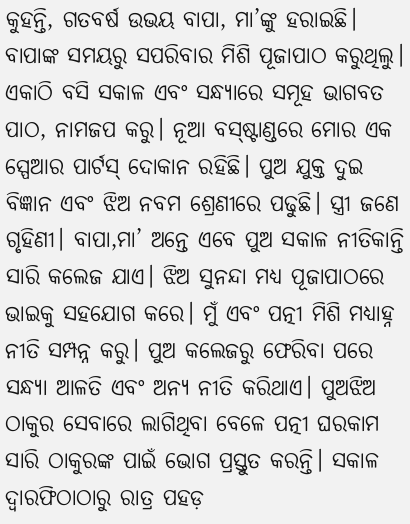କୁହନ୍ତି, ଗତବର୍ଷ ଉଭୟ ବାପା, ମା’ଙ୍କୁ ହରାଇଛି। ବାପାଙ୍କ ସମୟରୁ ସପରିବାର ମିଶି ପୂଜାପାଠ କରୁଥିଲୁ। ଏକାଠି ବସି ସକାଳ ଏବଂ ସନ୍ଧ୍ୟାରେ ସମୂହ ଭାଗବତ ପାଠ, ନାମଜପ କରୁ। ନୂଆ ବସ୍‌ଷ୍ଟାଣ୍ଡରେ ମୋର ଏକ ସ୍ପେଆର ପାର୍ଟସ୍‌ ଦୋକାନ ରହିଛି। ପୁଅ ଯୁକ୍ତ ଦୁଇ ବିଜ୍ଞାନ ଏବଂ ଝିଅ ନବମ ଶ୍ରେଣୀରେ ପଢୁଛି। ସ୍ତ୍ରୀ ଜଣେ ଗୃହିଣୀ। ବାପା,ମା’ ଅନ୍ତେ ଏବେ ପୁଅ ସକାଳ ନୀତିକାନ୍ତି ସାରି କଲେଜ ଯାଏ। ଝିଅ ସୁନନ୍ଦା ମଧ୍ୟ ପୂଜାପାଠରେ ଭାଇକୁ ସହଯୋଗ କରେ। ମୁଁ ଏବଂ ପତ୍ନୀ ମିଶି ମଧ୍ୟାହ୍ନ ନୀତି ସମ୍ପନ୍ନ କରୁ। ପୁଅ କଲେଜରୁ ଫେରିବା ପରେ ସନ୍ଧ୍ୟା ଆଳତି ଏବଂ ଅନ୍ୟ ନୀତି କରିଥାଏ। ପୁଅଝିଅ ଠାକୁର ସେବାରେ ଲାଗିଥିବା ବେଳେ ପତ୍ନୀ ଘରକାମ ସାରି ଠାକୁରଙ୍କ ପାଇଁ ଭୋଗ ପ୍ରସ୍ତୁତ କରନ୍ତି। ସକାଳ ଦ୍ୱାରଫିଠାଠାରୁ ରାତ୍ର ପହଡ଼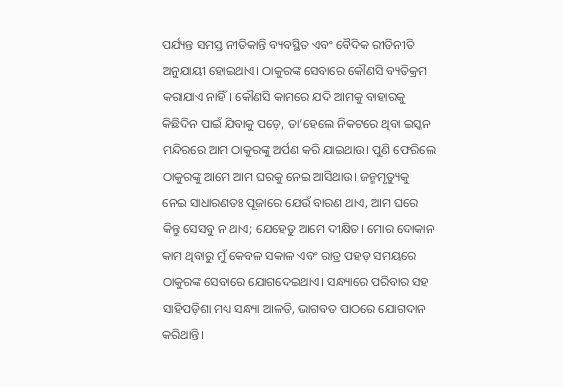ପର୍ଯ୍ୟନ୍ତ ସମସ୍ତ ନୀତିକାନ୍ତି ବ୍ୟବସ୍ଥିତ ଏବଂ ବୈଦିକ ରୀତିନୀତି ଅନୁଯାୟୀ ହୋଇଥାଏ। ଠାକୁରଙ୍କ ସେବାରେ କୌଣସି ବ୍ୟତିକ୍ରମ କରାଯାଏ ନାହିଁ। କୌଣସି କାମରେ ଯଦି ଆମକୁ ବାହାରକୁ କିଛିଦିନ ପାଇଁ ଯିବାକୁ ପଡ଼େ, ତା’ହେଲେ ନିକଟରେ ଥିବା ଇସ୍କନ ମନ୍ଦିରରେ ଆମ ଠାକୁରଙ୍କୁ ଅର୍ପଣ କରି ଯାଇଥାଉ। ପୁଣି ଫେରିଲେ ଠାକୁରଙ୍କୁ ଆମେ ଆମ ଘରକୁ ନେଇ ଆସିଥାଉ। ଜନ୍ମମୃତ୍ୟୁକୁ ନେଇ ସାଧାରଣତଃ ପୂଜାରେ ଯେଉଁ ବାରଣ ଥାଏ, ଆମ ଘରେ କିନ୍ତୁ ସେସବୁ ନ ଥାଏ; ଯେହେତୁ ଆମେ ଦୀକ୍ଷିତ। ମୋର ଦୋକାନ କାମ ଥିବାରୁ ମୁଁ କେବଳ ସକାଳ ଏବଂ ରାତ୍ର ପହଡ଼ ସମୟରେ ଠାକୁରଙ୍କ ସେବାରେ ଯୋଗଦେଇଥାଏ। ସନ୍ଧ୍ୟାରେ ପରିବାର ସହ ସାହିପଡ଼ିଶା ମଧ୍ୟ ସନ୍ଧ୍ୟା ଆଳତି, ଭାଗବତ ପାଠରେ ଯୋଗଦାନ କରିଥାନ୍ତି।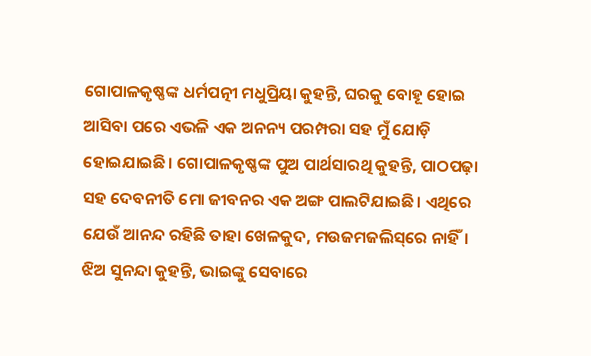ଗୋପାଳକୃଷ୍ଣଙ୍କ ଧର୍ମପତ୍ନୀ ମଧୁପ୍ରିୟା କୁହନ୍ତି, ଘରକୁ ବୋହୂ ହୋଇ ଆସିବା ପରେ ଏଭଳି ଏକ ଅନନ୍ୟ ପରମ୍ପରା ସହ ମୁଁ ଯୋଡ଼ି ହୋଇଯାଇଛି। ଗୋପାଳକୃଷ୍ଣଙ୍କ ପୁଅ ପାର୍ଥସାରଥି କୁହନ୍ତି, ପାଠପଢ଼ା ସହ ଦେବନୀତି ମୋ ଜୀବନର ଏକ ଅଙ୍ଗ ପାଲଟିଯାଇଛି। ଏଥିରେ ଯେଉଁ ଆନନ୍ଦ ରହିଛି ତାହା ଖେଳକୁଦ, ମଉଜମଜଲିସ୍‌ରେ ନାହିଁ। ଝିଅ ସୁନନ୍ଦା କୁହନ୍ତି, ଭାଇଙ୍କୁ ସେବାରେ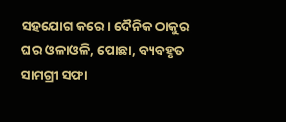ସହଯୋଗ କରେ। ଦୈନିକ ଠାକୁର ଘର ଓଳାଓଳି, ପୋଛା, ବ୍ୟବହୃତ ସାମଗ୍ରୀ ସଫା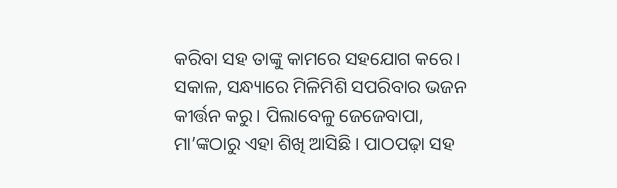କରିବା ସହ ତାଙ୍କୁ କାମରେ ସହଯୋଗ କରେ। ସକାଳ, ସନ୍ଧ୍ୟାରେ ମିଳିମିଶି ସପରିବାର ଭଜନ କୀର୍ତ୍ତନ କରୁ। ପିଲାବେଳୁ ଜେଜେବାପା, ମା’ଙ୍କଠାରୁ ଏହା ଶିଖି ଆସିଛି। ପାଠପଢ଼ା ସହ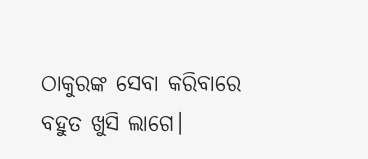ଠାକୁରଙ୍କ ସେବା କରିବାରେ ବହୁତ ଖୁସି ଲାଗେ।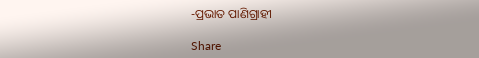-ପ୍ରଭାତ ପାଣିଗ୍ରାହୀ

Share